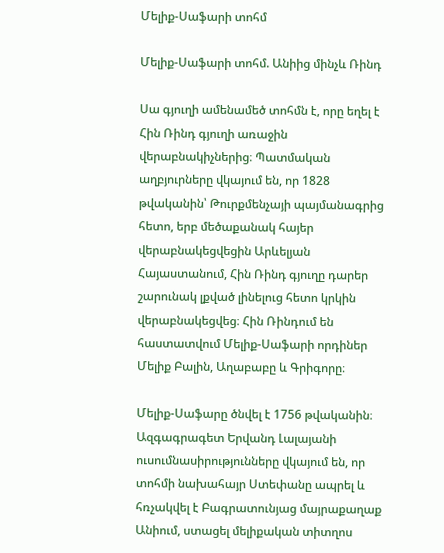Մելիք-Սաֆարի տոհմ

Մելիք-Սաֆարի տոհմ. Անիից մինչև Ռինդ

Սա գյուղի ամենամեծ տոհմն է, որը եղել է Հին Ռինդ գյուղի առաջին վերաբնակիչներից։ Պատմական աղբյուրները վկայում են, որ 1828 թվականին՝ Թուրքմենչայի պայմանագրից հետո, երբ մեծաքանակ հայեր վերաբնակեցվեցին Արևելյան Հայաստանում, Հին Ռինդ գյուղը դարեր շարունակ լքված լինելուց հետո կրկին վերաբնակեցվեց։ Հին Ռինդում են հաստատվում Մելիք-Սաֆարի որդիներ Մելիք Բալին, Աղաբաբը և Գրիգորը։

Մելիք-Սաֆարը ծնվել է 1756 թվականին։ Ազգագրագետ Երվանդ Լալայանի ուսումնասիրությունները վկայում են, որ տոհմի նախահայր Ստեփանը ապրել և հռչակվել է Բագրատունյաց մայրաքաղաք Անիում, ստացել մելիքական տիտղոս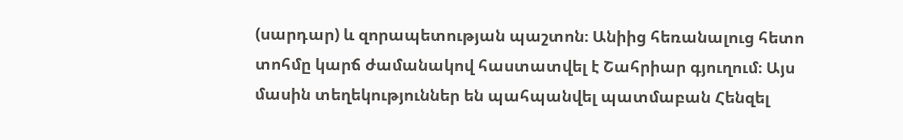(սարդար) և զորապետության պաշտոն։ Անիից հեռանալուց հետո տոհմը կարճ ժամանակով հաստատվել է Շահրիար գյուղում։ Այս մասին տեղեկություններ են պահպանվել պատմաբան Հենզել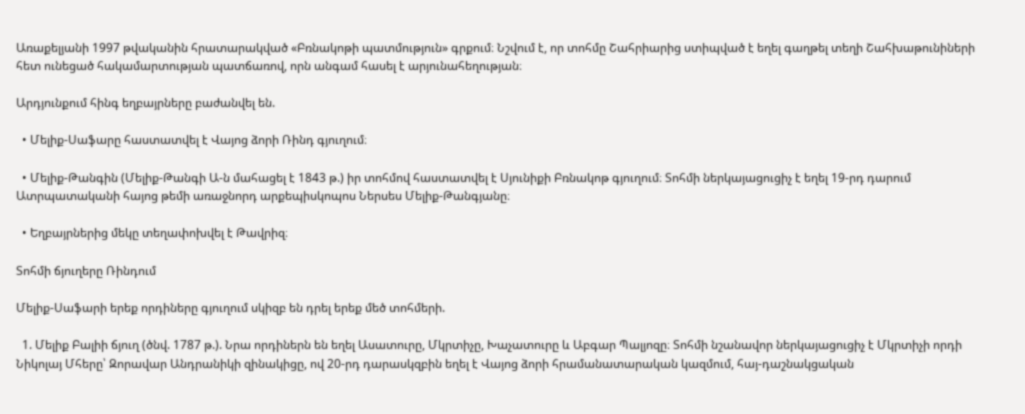Առաքելյանի 1997 թվականին հրատարակված «Բռնակոթի պատմություն» գրքում։ Նշվում է, որ տոհմը Շահրիարից ստիպված է եղել գաղթել տեղի Շահխաթունիների հետ ունեցած հակամարտության պատճառով, որն անգամ հասել է արյունահեղության։

Արդյունքում հինգ եղբայրները բաժանվել են.

  • Մելիք-Սաֆարը հաստատվել է Վայոց ձորի Ռինդ գյուղում։

  • Մելիք-Թանգին (Մելիք-Թանգի Ա-ն մահացել է 1843 թ.) իր տոհմով հաստատվել է Սյունիքի Բռնակոթ գյուղում։ Տոհմի ներկայացուցիչ է եղել 19-րդ դարում Ատրպատականի հայոց թեմի առաջնորդ արքեպիսկոպոս Ներսես Մելիք-Թանգյանը։

  • Եղբայրներից մեկը տեղափոխվել է Թավրիզ։

Տոհմի ճյուղերը Ռինդում

Մելիք-Սաֆարի երեք որդիները գյուղում սկիզբ են դրել երեք մեծ տոհմերի.

  1. Մելիք Բալիի ճյուղ (ծնվ. 1787 թ.). Նրա որդիներն են եղել Ասատուրը, Մկրտիչը, Խաչատուրը և Աբգար Պալյոզը։ Տոհմի նշանավոր ներկայացուցիչ է Մկրտիչի որդի Նիկոլայ Մհերը՝ Զորավար Անդրանիկի զինակիցը, ով 20-րդ դարասկզբին եղել է Վայոց ձորի հրամանատարական կազմում, հայ-դաշնակցական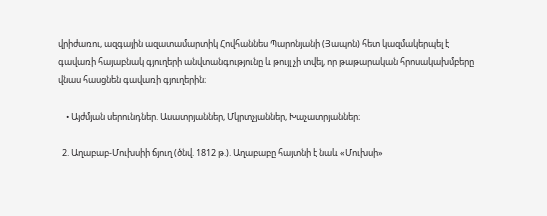վրիժառու, ազգային ազատամարտիկ Հովհաննես Պարոնյանի (Յապոն) հետ կազմակերպել է գավառի հայաբնակ գյուղերի անվտանգությունը և թույլ չի տվել, որ թաթարական հրոսակախմբերը վնաս հասցնեն գավառի գյուղերին։

    • Այժմյան սերունդներ. Ասատրյաններ, Մկրտչյաններ, Խաչատրյաններ։

  2. Աղաբաբ-Մուխսիի ճյուղ (ծնվ. 1812 թ.). Աղաբաբը հայտնի է նաև «Մուխսի»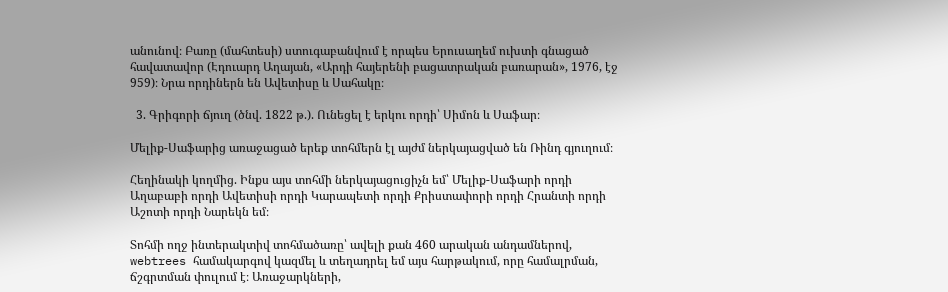անունով։ Բառը (մահտեսի) ստուգաբանվում է որպես Երուսաղեմ ուխտի գնացած հավատավոր (Էդուարդ Աղայան, «Արդի հայերենի բացատրական բառարան», 1976, էջ 959)։ Նրա որդիներն են Ավետիսը և Սահակը։

  3. Գրիգորի ճյուղ (ծնվ. 1822 թ.). Ունեցել է երկու որդի՝ Սիմոն և Սաֆար։

Մելիք-Սաֆարից առաջացած երեք տոհմերն էլ այժմ ներկայացված են Ռինդ գյուղում։

Հեղինակի կողմից. Ինքս այս տոհմի ներկայացուցիչն եմ՝ Մելիք-Սաֆարի որդի Աղաբաբի որդի Ավետիսի որդի Կարապետի որդի Քրիստափորի որդի Հրանտի որդի Աշոտի որդի Նարեկն եմ։

Տոհմի ողջ ինտերակտիվ տոհմածառը՝ ավելի քան 460 արական անդամներով, webtrees համակարգով կազմել և տեղադրել եմ այս հարթակում, որը համալրման, ճշգրտման փուլում է։ Առաջարկների,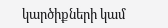կարծիքների կամ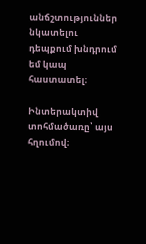անճշտություններ նկատելու դեպքում խնդրում եմ կապ հաստատել։

Ինտերակտիվ տոհմածառը՝ այս հղումով։